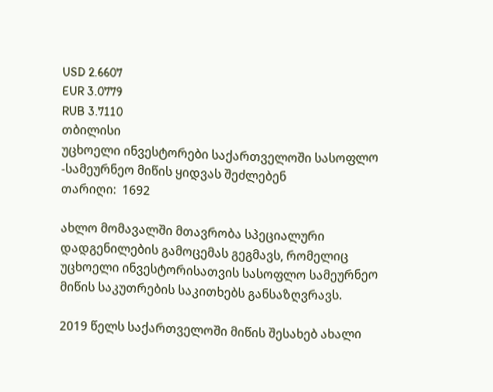USD 2.6607
EUR 3.0779
RUB 3.7110
თბილისი
უცხოელი ინვესტორები საქართველოში სასოფლო -სამეურნეო მიწის ყიდვას შეძლებენ
თარიღი:  1692

ახლო მომავალში მთავრობა სპეციალური დადგენილების გამოცემას გეგმავს, რომელიც უცხოელი ინვესტორისათვის სასოფლო სამეურნეო მიწის საკუთრების საკითხებს განსაზღვრავს.

2019 წელს საქართველოში მიწის შესახებ ახალი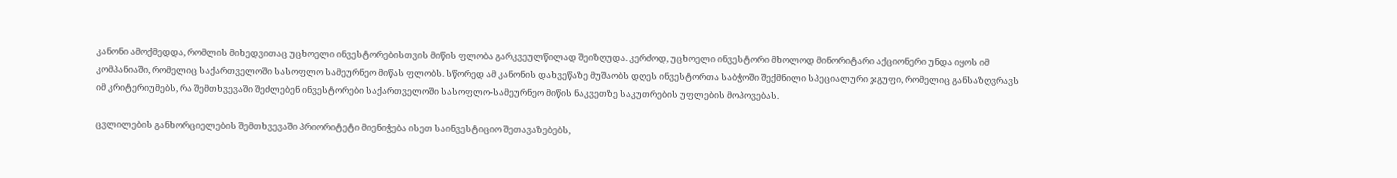კანონი ამოქმედდა, რომლის მიხედვითაც უცხოელი ინვესტორებისთვის მიწის ფლობა გარკვეულწილად შეიზღუდა. კერძოდ, უცხოელი ინვესტორი მხოლოდ მინორიტარი აქციონერი უნდა იყოს იმ კომპანიაში, რომელიც საქართველოში სასოფლო სამეურნეო მიწას ფლობს. სწორედ ამ კანონის დახვეწაზე მუშაობს დღეს ინვესტორთა საბჭოში შექმნილი სპეციალური ჯგუფი, რომელიც განსაზღვრავს იმ კრიტერიუმებს, რა შემთხვევაში შეძლებენ ინვესტორები საქართველოში სასოფლო-სამეურნეო მიწის ნაკვეთზე საკუთრების უფლების მოპოვებას.

ცვლილების განხორციელების შემთხვევაში პრიორიტეტი მიენიჭება ისეთ საინვესტიციო შეთავაზებებს,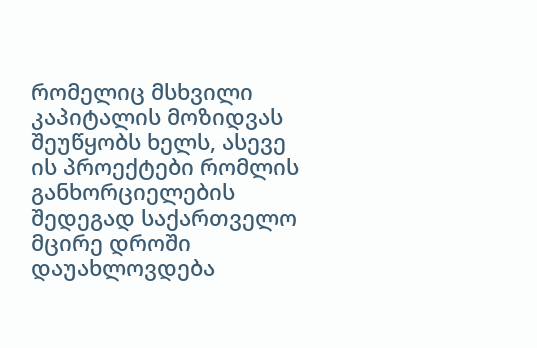რომელიც მსხვილი კაპიტალის მოზიდვას შეუწყობს ხელს, ასევე ის პროექტები რომლის განხორციელების შედეგად საქართველო მცირე დროში დაუახლოვდება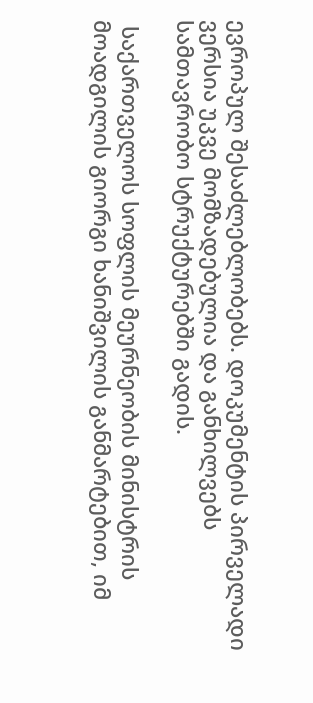ევროპულ შესაძლებლობებს. დოკუმენტის პირველადი ვერსია უკვე მომზადებულია და განხილვებს სამთავრობო სტრუქტურებში გადის.

 საქართველოს სოფლის მეურნეობის მინისტრის მოადგილის გიორგი ხანიშვილის განმარტებით, იმ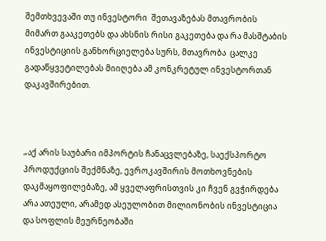შემთხვევაში თუ ინვესტორი  შეთავაზებას მთავრობის მიმართ გააკეთებს და ახსნის რისი გაკეთება და რა მასშტაბის ინვესტიციის განხორციელება სურს, მთავრობა  ცალკე გადაწყვეტილებას მიიღება ამ კონკრეტულ ინვესტორთან დაკავშირებით.



„აქ არის საუბარი იმპორტის ჩანაცვლებაზე, საექსპორტო პროდუქციის შექმნაზე, ევროკავშირის მოთხოვნების დაკმაყოფილებაზე, ამ ყველაფრისთვის კი ჩვენ გვჭირდება არა ათეული, არამედ ასეულობით მილიონობის ინვესტიცია და სოფლის მეურნეობაში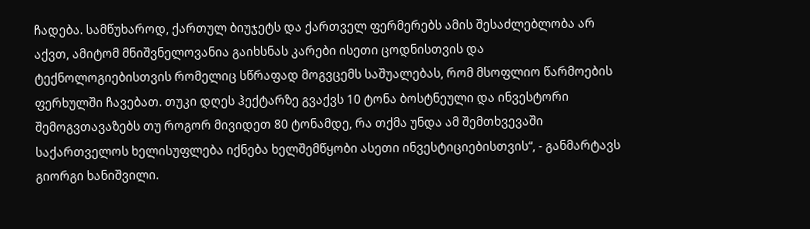ჩადება. სამწუხაროდ, ქართულ ბიუჯეტს და ქართველ ფერმერებს ამის შესაძლებლობა არ აქვთ, ამიტომ მნიშვნელოვანია გაიხსნას კარები ისეთი ცოდნისთვის და ტექნოლოგიებისთვის რომელიც სწრაფად მოგვცემს საშუალებას, რომ მსოფლიო წარმოების ფერხულში ჩავებათ. თუკი დღეს ჰექტარზე გვაქვს 10 ტონა ბოსტნეული და ინვესტორი შემოგვთავაზებს თუ როგორ მივიდეთ 80 ტონამდე, რა თქმა უნდა ამ შემთხვევაში საქართველოს ხელისუფლება იქნება ხელშემწყობი ასეთი ინვესტიციებისთვის“, - განმარტავს გიორგი ხანიშვილი.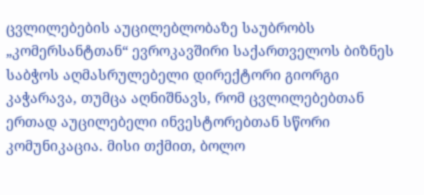ცვლილებების აუცილებლობაზე საუბრობს „კომერსანტთან“ ევროკავშირი საქართველოს ბიზნეს საბჭოს აღმასრულებელი დირექტორი გიორგი კაჭარავა, თუმცა აღნიშნავს, რომ ცვლილებებთან ერთად აუცილებელი ინვესტორებთან სწორი კომუნიკაცია. მისი თქმით, ბოლო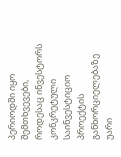პერიოდში იყო შემთხვევები, როდესაც ინვესტორს კონკრეტული საინვესტიციო პროექტის განხორციელებაზე უარი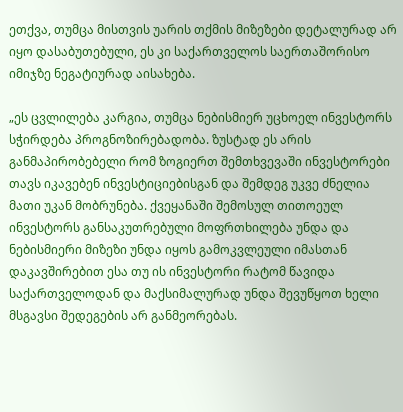ეთქვა, თუმცა მისთვის უარის თქმის მიზეზები დეტალურად არ იყო დასაბუთებული, ეს კი საქართველოს საერთაშორისო იმიჯზე ნეგატიურად აისახება.

„ეს ცვლილება კარგია, თუმცა ნებისმიერ უცხოელ ინვესტორს სჭირდება პროგნოზირებადობა. ზუსტად ეს არის განმაპირობებელი რომ ზოგიერთ შემთხვევაში ინვესტორები თავს იკავებენ ინვესტიციებისგან და შემდეგ უკვე ძნელია მათი უკან მობრუნება. ქვეყანაში შემოსულ თითოეულ ინვესტორს განსაკუთრებული მოფრთხილება უნდა და ნებისმიერი მიზეზი უნდა იყოს გამოკვლეული იმასთან დაკავშირებით ესა თუ ის ინვესტორი რატომ წავიდა საქართველოდან და მაქსიმალურად უნდა შევუწყოთ ხელი მსგავსი შედეგების არ განმეორებას.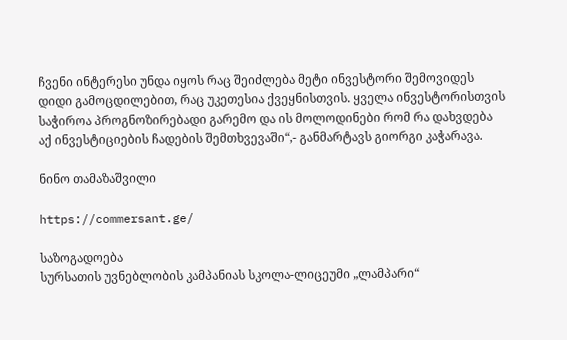ჩვენი ინტერესი უნდა იყოს რაც შეიძლება მეტი ინვესტორი შემოვიდეს დიდი გამოცდილებით, რაც უკეთესია ქვეყნისთვის. ყველა ინვესტორისთვის საჭიროა პროგნოზირებადი გარემო და ის მოლოდინები რომ რა დახვდება აქ ინვესტიციების ჩადების შემთხვევაში“,- განმარტავს გიორგი კაჭარავა.

ნინო თამაზაშვილი

https://commersant.ge/

საზოგადოება
სურსათის უვნებლობის კამპანიას სკოლა-ლიცეუმი „ლამპარი“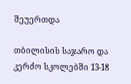შეუერთდა

თბილისის საჯარო და კერძო სკოლებში 13-18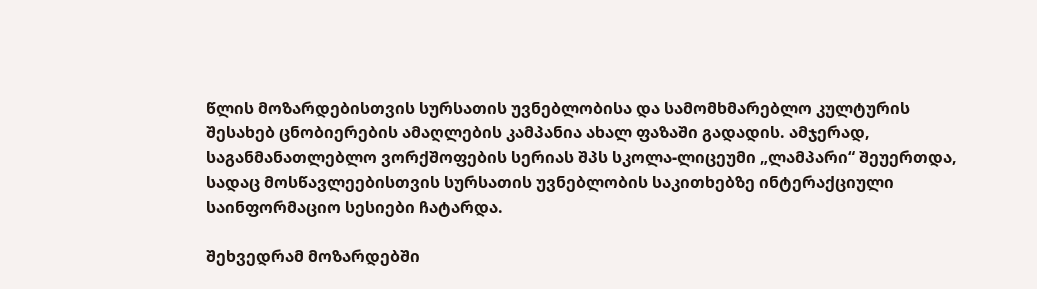წლის მოზარდებისთვის სურსათის უვნებლობისა და სამომხმარებლო კულტურის შესახებ ცნობიერების ამაღლების კამპანია ახალ ფაზაში გადადის. ამჯერად, საგანმანათლებლო ვორქშოფების სერიას შპს სკოლა-ლიცეუმი „ლამპარი“ შეუერთდა, სადაც მოსწავლეებისთვის სურსათის უვნებლობის საკითხებზე ინტერაქციული საინფორმაციო სესიები ჩატარდა.

შეხვედრამ მოზარდებში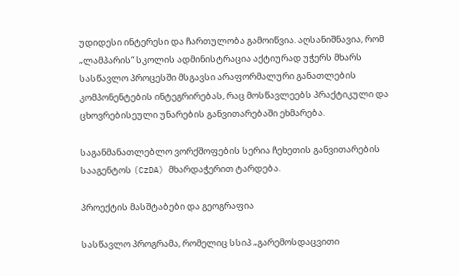უდიდესი ინტერესი და ჩართულობა გამოიწვია. აღსანიშნავია, რომ „ლამპარის“ სკოლის ადმინისტრაცია აქტიურად უჭერს მხარს სასწავლო პროცესში მსგავსი არაფორმალური განათლების კომპონენტების ინტეგრირებას, რაც მოსწავლეებს პრაქტიკული და ცხოვრებისეული უნარების განვითარებაში ეხმარება.

საგანმანათლებლო ვორქშოფების სერია ჩეხეთის განვითარების სააგენტოს (CzDA) მხარდაჭერით ტარდება.

პროექტის მასშტაბები და გეოგრაფია

სასწავლო პროგრამა, რომელიც სსიპ „გარემოსდაცვითი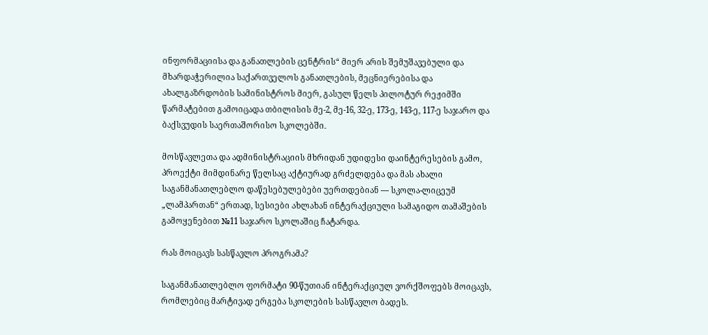ინფორმაციისა და განათლების ცენტრის“ მიერ არის შემუშავებული და მხარდაჭერილია საქართველოს განათლების, მეცნიერებისა და ახალგაზრდობის სამინისტროს მიერ, გასულ წელს პილოტურ რეჟიმში წარმატებით გამოიცადა თბილისის მე-2, მე-16, 32-ე, 173-ე, 143-ე, 117-ე საჯარო და ბაქსვუდის საერთაშორისო სკოლებში.

მოსწავლეთა და ადმინისტრაციის მხრიდან უდიდესი დაინტერესების გამო, პროექტი მიმდინარე წელსაც აქტიურად გრძელდება და მას ახალი საგანმანათლებლო დაწესებულებები უერთდებიან — სკოლა-ლიცეუმ „ლამპართან“ ერთად, სესიები ახლახან ინტერაქციული სამაგიდო თამაშების გამოყენებით №11 საჯარო სკოლაშიც ჩატარდა.

რას მოიცავს სასწავლო პროგრამა?

საგანმანათლებლო ფორმატი 90-წუთიან ინტერაქციულ ვორქშოფებს მოიცავს, რომლებიც მარტივად ერგება სკოლების სასწავლო ბადეს.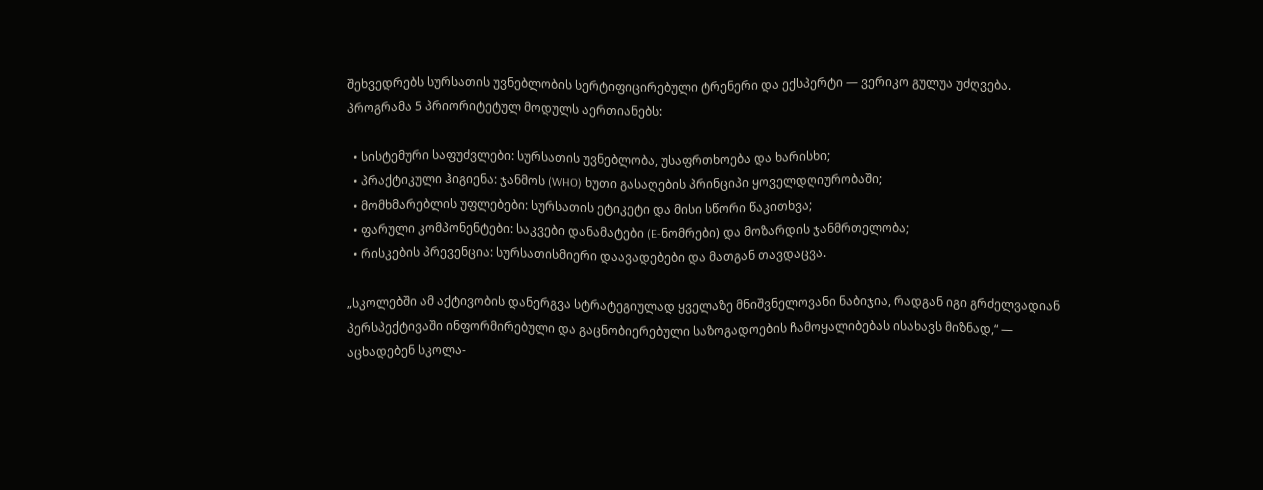შეხვედრებს სურსათის უვნებლობის სერტიფიცირებული ტრენერი და ექსპერტი — ვერიკო გულუა უძღვება. პროგრამა 5 პრიორიტეტულ მოდულს აერთიანებს:

  • სისტემური საფუძვლები: სურსათის უვნებლობა, უსაფრთხოება და ხარისხი;
  • პრაქტიკული ჰიგიენა: ჯანმოს (WHO) ხუთი გასაღების პრინციპი ყოველდღიურობაში;
  • მომხმარებლის უფლებები: სურსათის ეტიკეტი და მისი სწორი წაკითხვა;
  • ფარული კომპონენტები: საკვები დანამატები (E-ნომრები) და მოზარდის ჯანმრთელობა;
  • რისკების პრევენცია: სურსათისმიერი დაავადებები და მათგან თავდაცვა.

„სკოლებში ამ აქტივობის დანერგვა სტრატეგიულად ყველაზე მნიშვნელოვანი ნაბიჯია, რადგან იგი გრძელვადიან პერსპექტივაში ინფორმირებული და გაცნობიერებული საზოგადოების ჩამოყალიბებას ისახავს მიზნად,“ — აცხადებენ სკოლა-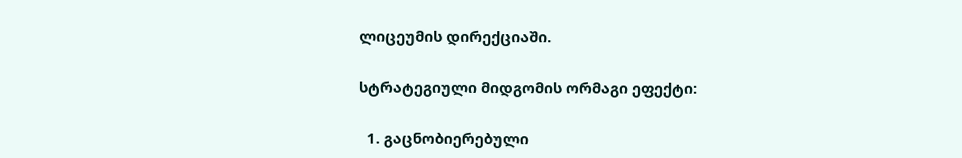ლიცეუმის დირექციაში.

სტრატეგიული მიდგომის ორმაგი ეფექტი:

  1. გაცნობიერებული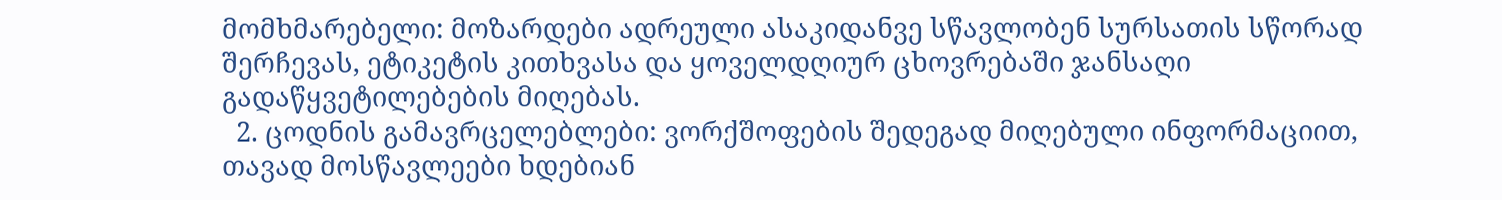მომხმარებელი: მოზარდები ადრეული ასაკიდანვე სწავლობენ სურსათის სწორად შერჩევას, ეტიკეტის კითხვასა და ყოველდღიურ ცხოვრებაში ჯანსაღი გადაწყვეტილებების მიღებას.
  2. ცოდნის გამავრცელებლები: ვორქშოფების შედეგად მიღებული ინფორმაციით, თავად მოსწავლეები ხდებიან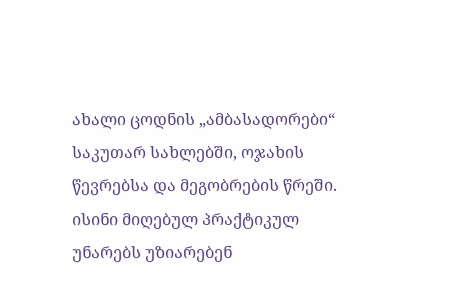ახალი ცოდნის „ამბასადორები“ საკუთარ სახლებში, ოჯახის წევრებსა და მეგობრების წრეში. ისინი მიღებულ პრაქტიკულ უნარებს უზიარებენ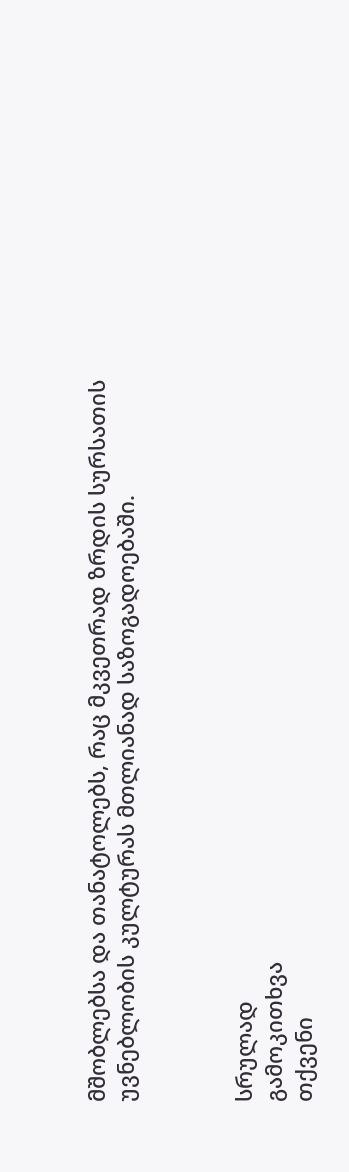მშობლებსა და თანატოლებს, რაც მკვეთრად ზრდის სურსათის უვნებლობის კულტურას მთლიანად საზოგადოებაში.



სრულად
გამოკითხვა
თქვენი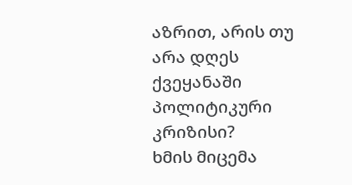აზრით, არის თუ არა დღეს ქვეყანაში პოლიტიკური კრიზისი?
ხმის მიცემა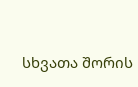სხვათა შორის